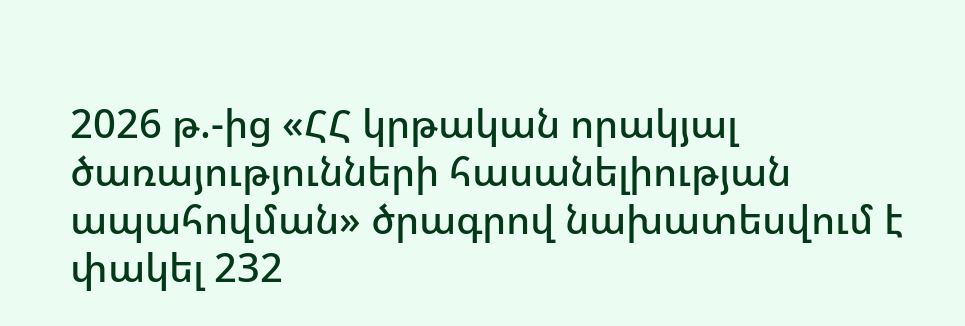2026 թ.-ից «ՀՀ կրթական որակյալ ծառայությունների հասանելիության ապահովման» ծրագրով նախատեսվում է փակել 232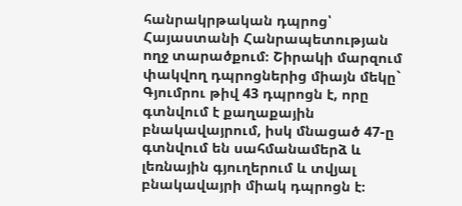հանրակրթական դպրոց՝ Հայաստանի Հանրապետության ողջ տարածքում։ Շիրակի մարզում փակվող դպրոցներից միայն մեկը` Գյումրու թիվ 43 դպրոցն է, որը
գտնվում է քաղաքային բնակավայրում, իսկ մնացած 47-ը գտնվում են սահմանամերձ և լեռնային գյուղերում և տվյալ բնակավայրի միակ դպրոցն է։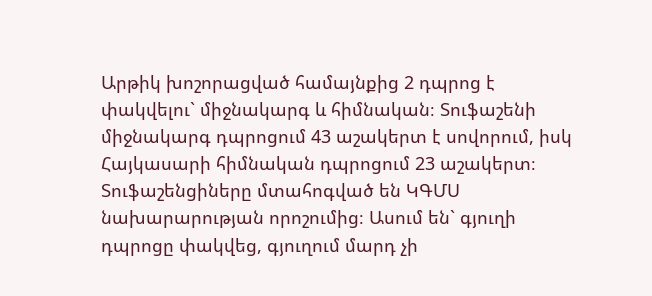Արթիկ խոշորացված համայնքից 2 դպրոց է փակվելու` միջնակարգ և հիմնական։ Տուֆաշենի միջնակարգ դպրոցում 43 աշակերտ է սովորում, իսկ Հայկասարի հիմնական դպրոցում 23 աշակերտ։
Տուֆաշենցիները մտահոգված են ԿԳՄՍ նախարարության որոշումից։ Ասում են` գյուղի դպրոցը փակվեց, գյուղում մարդ չի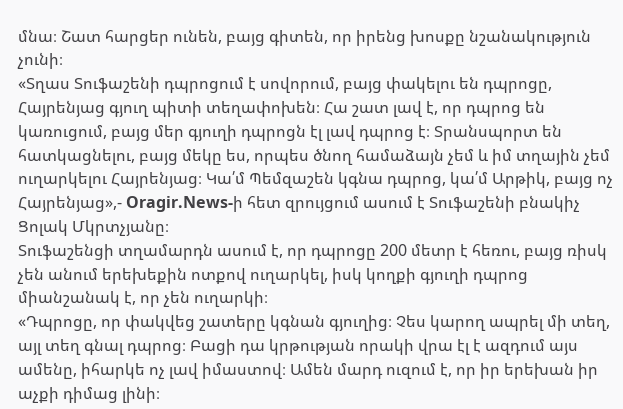մնա։ Շատ հարցեր ունեն, բայց գիտեն, որ իրենց խոսքը նշանակություն չունի։
«Տղաս Տուֆաշենի դպրոցում է սովորում, բայց փակելու են դպրոցը, Հայրենյաց գյուղ պիտի տեղափոխեն։ Հա շատ լավ է, որ դպրոց են կառուցում, բայց մեր գյուղի դպրոցն էլ լավ դպրոց է։ Տրանսպորտ են հատկացնելու, բայց մեկը ես, որպես ծնող համաձայն չեմ և իմ տղային չեմ ուղարկելու Հայրենյաց։ Կա՛մ Պեմզաշեն կգնա դպրոց, կա՛մ Արթիկ, բայց ոչ Հայրենյաց»,- Oragir.News-ի հետ զրույցում ասում է Տուֆաշենի բնակիչ Ցոլակ Մկրտչյանը։
Տուֆաշենցի տղամարդն ասում է, որ դպրոցը 200 մետր է հեռու, բայց ռիսկ չեն անում երեխեքին ոտքով ուղարկել, իսկ կողքի գյուղի դպրոց միանշանակ է, որ չեն ուղարկի։
«Դպրոցը, որ փակվեց շատերը կգնան գյուղից։ Չես կարող ապրել մի տեղ, այլ տեղ գնալ դպրոց։ Բացի դա կրթության որակի վրա էլ է ազդում այս ամենը, իհարկե ոչ լավ իմաստով։ Ամեն մարդ ուզում է, որ իր երեխան իր աչքի դիմաց լինի։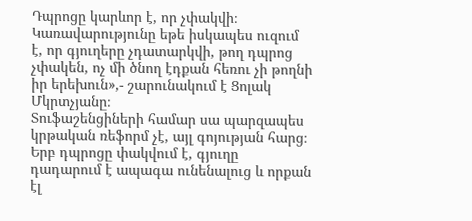Դպրոցը կարևոր է, որ չփակվի։ Կառավարությունը եթե իսկապես ուզում է, որ գյուղերը չդատարկվի, թող դպրոց չփակեն, ոչ մի ծնող էդքան հեռու չի թողնի իր երեխուն»,- շարունակում է Ցոլակ Մկրտչյանը։
Տուֆաշենցիների համար սա պարզապես կրթական ռեֆորմ չէ, այլ գոյության հարց։ Երբ դպրոցը փակվում է, գյուղը դադարում է ապագա ունենալուց և որքան էլ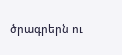ծրագրերն ու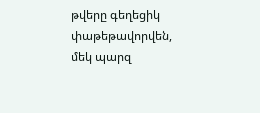թվերը գեղեցիկ փաթեթավորվեն, մեկ պարզ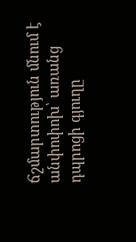ճշմարտություն մնում է անփոփոխ՝ առանց դպրոցի գյուղը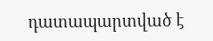դատապարտված է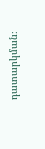դատարկման։